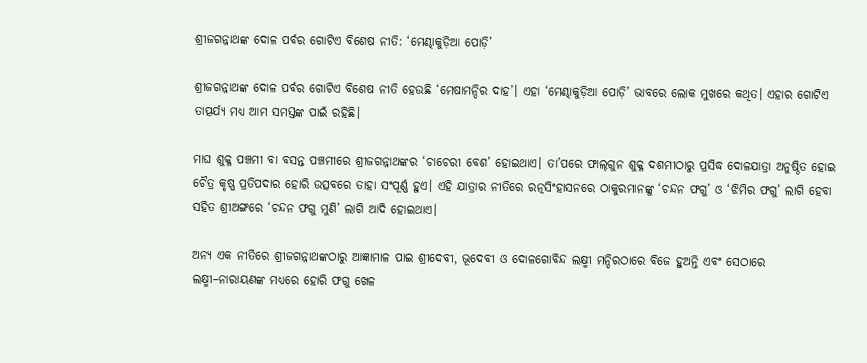ଶ୍ରୀଜଗନ୍ନାଥଙ୍କ ଦୋଳ ପର୍ବର ଗୋଟିଏ ବିଶେଷ ନୀତି: ‘ମେଣ୍ଢାକୁଡ଼ିଆ ପୋଡ଼ି’

ଶ୍ରୀଜଗନ୍ନାଥଙ୍କ ଦୋଳ ପର୍ବର ଗୋଟିଏ ବିଶେଷ ନୀତି ହେଉଛି ‘ମେଷାମନ୍ଦିର ଦାହ’। ଏହା ‘ମେଣ୍ଢାକୁଡ଼ିଆ ପୋଡ଼ି’ ଭାବରେ ଲୋକ ମୁଖରେ କଥିତ। ଏହାର ଗୋଟିଏ ତାତ୍ପର୍ଯ୍ୟ ମଧ୍ୟ ଆମ ସମସ୍ତଙ୍କ ପାଇଁ ରହିଛି।

ମାଘ ଶୁକ୍ଳ ପଞ୍ଚମୀ ବା ବସନ୍ତ ପଞ୍ଚମୀରେ ଶ୍ରୀଜଗନ୍ନାଥଙ୍କର ‘ଚାଚେରୀ ବେଶ’ ହୋଇଥାଏ। ତା’ପରେ ଫାଲ୍‌ଗୁନ ଶୁକ୍ଳ ଦଶମୀଠାରୁ ପ୍ରସିଦ୍ଧ ଦୋଳଯାତ୍ରା ଅନୁଷ୍ଠିତ ହୋଇ ଚୈତ୍ର କୃଷ୍ଣ ପ୍ରତିପଦାର ହୋରି ଉତ୍ସବରେ ତାହା ସଂପୂର୍ଣ୍ଣ ହୁଏ। ଏହି ଯାତ୍ରାର ନୀତିରେ ରତ୍ନସିଂହାସନରେ ଠାକୁରମାନଙ୍କୁ ‘ଚନ୍ଦନ ଫଗୁ’ ଓ ‘ଝିମିର ଫଗୁ’ ଲାଗି ହେବା ସହିତ ଶ୍ରୀଅଙ୍ଗରେ ‘ଚନ୍ଦନ ଫଗୁ ମୁଣି’ ଲାଗି ଆଦି ହୋଇଥାଏ।

ଅନ୍ୟ ଏକ ନୀତିରେ ଶ୍ରୀଜଗନ୍ନାଥଙ୍କଠାରୁ ଆଜ୍ଞାମାଳ ପାଇ ଶ୍ରୀଦେବୀ, ଭୂଦେବୀ ଓ ଦୋଳଗୋବିନ୍ଦ ଲକ୍ଷ୍ମୀ ମନ୍ଦିରଠାରେ ବିଜେ ହୁଅନ୍ତି ଏବଂ ସେଠାରେ ଲକ୍ଷ୍ମୀ–ନାରାୟଣଙ୍କ ମଧ୍ୟରେ ହୋରି ଫଗୁ ଖେଳ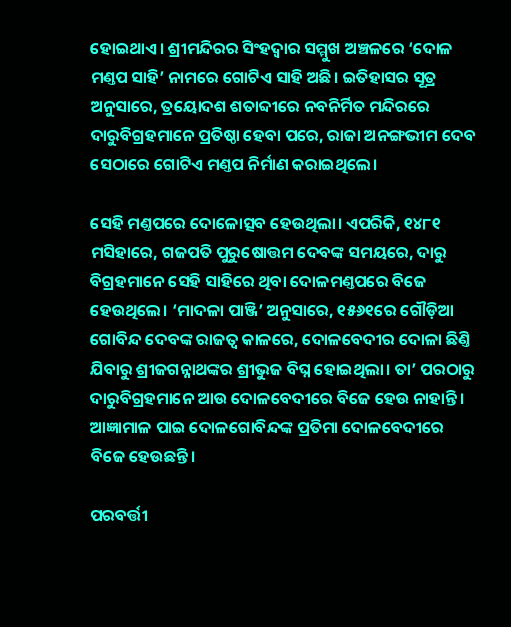ହୋଇଥାଏ। ଶ୍ରୀମନ୍ଦିରର ସିଂହଦ୍ବାର ସମ୍ମୁଖ ଅଞ୍ଚଳରେ ‘ଦୋଳ ମଣ୍ତପ ସାହି’ ନାମରେ ଗୋଟିଏ ସାହି ଅଛି। ଇତିହାସର ସୂତ୍ର ଅନୁସାରେ, ତ୍ରୟୋଦଶ ଶତାବ୍ଦୀରେ ନବନିର୍ମିତ ମନ୍ଦିରରେ ଦାରୁବିଗ୍ରହମାନେ ପ୍ରତିଷ୍ଠା ହେବା ପରେ, ରାଜା ଅନଙ୍ଗଭୀମ ଦେବ ସେଠାରେ ଗୋଟିଏ ମଣ୍ତପ ନିର୍ମାଣ କରାଇଥିଲେ।

ସେହି ମଣ୍ତପରେ ଦୋଳୋତ୍ସବ ହେଉଥିଲା। ଏପରିକି, ୧୪୮୧ ମସିହାରେ, ଗଜପତି ପୁରୁଷୋତ୍ତମ ଦେବଙ୍କ ସମୟରେ, ଦାରୁ ବିଗ୍ରହମାନେ ସେହି ସାହିରେ ଥିବା ଦୋଳମଣ୍ତପରେ ବିଜେ ହେଉଥିଲେ। ‘ମାଦଳା ପାଞ୍ଜି’ ଅନୁସାରେ, ୧୫୬୧ରେ ଗୌଡ଼ିଆ ଗୋବିନ୍ଦ ଦେବଙ୍କ ରାଜତ୍ବ କାଳରେ, ଦୋଳବେଦୀର ଦୋଳା ଛିଣ୍ତି ଯିବାରୁ ଶ୍ରୀଜଗନ୍ନାଥଙ୍କର ଶ୍ରୀଭୁଜ ବିଘ୍ନ ହୋଇଥିଲା। ତା’ ପରଠାରୁ ଦାରୁବିଗ୍ରହମାନେ ଆଉ ଦୋଳବେଦୀରେ ବିଜେ ହେଉ ନାହାନ୍ତି। ଆଜ୍ଞାମାଳ ପାଇ ଦୋଳଗୋବିନ୍ଦଙ୍କ ପ୍ରତିମା ଦୋଳବେଦୀରେ ବିଜେ ହେଉଛନ୍ତି।

ପରବର୍ତ୍ତୀ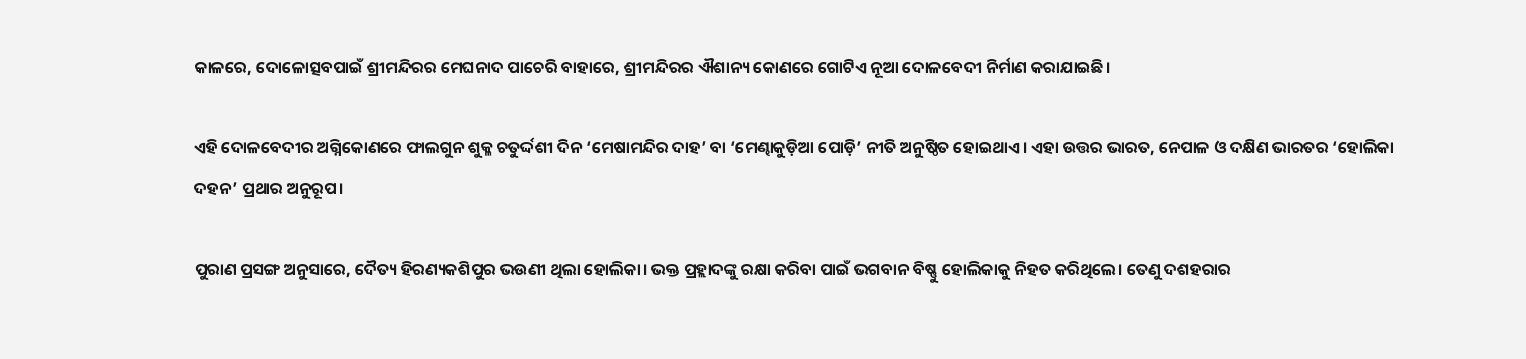କାଳରେ, ଦୋଳୋତ୍ସବପାଇଁ ଶ୍ରୀମନ୍ଦିରର ମେଘନାଦ ପାଚେରି ବାହାରେ, ଶ୍ରୀମନ୍ଦିରର ଐଶାନ୍ୟ କୋଣରେ ଗୋଟିଏ ନୂଆ ଦୋଳବେଦୀ ନିର୍ମାଣ କରାଯାଇଛି।

ଏହି ଦୋଳବେଦୀର ଅଗ୍ନିକୋଣରେ ଫାଲଗୁନ ଶୁକ୍ଳ ଚତୁର୍ଦ୍ଦଶୀ ଦିନ ‘ମେଷାମନ୍ଦିର ଦାହ’ ବା ‘ମେଣ୍ଢାକୁଡ଼ିଆ ପୋଡ଼ି’ ନୀତି ଅନୁଷ୍ଠିତ ହୋଇଥାଏ। ଏହା ଉତ୍ତର ଭାରତ, ନେପାଳ ଓ ଦକ୍ଷିଣ ଭାରତର ‘ହୋଲିକା ଦହନ’ ପ୍ରଥାର ଅନୁରୂପ।

ପୁରାଣ ପ୍ରସଙ୍ଗ ଅନୁସାରେ, ଦୈତ୍ୟ ହିରଣ୍ୟକଶିପୁର ଭଉଣୀ ଥିଲା ହୋଲିକା। ଭକ୍ତ ପ୍ରହ୍ଲାଦଙ୍କୁ ରକ୍ଷା କରିବା ପାଇଁ ଭଗବାନ ବିଷ୍ଣୁ ହୋଲିକାକୁ ନିହତ କରିଥିଲେ। ତେଣୁ ଦଶହରାର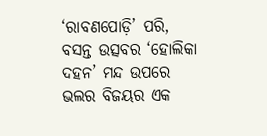‘ରାବଣପୋଡ଼ି’ ପରି, ବସନ୍ତ ଉତ୍ସବର ‘ହୋଲିକା ଦହନ’ ମନ୍ଦ ଉପରେ ଭଲର ବିଜୟର ଏକ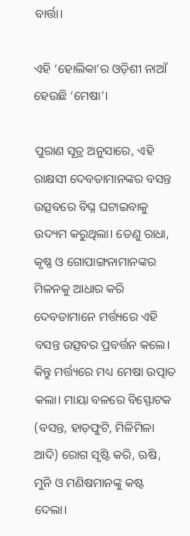ବାର୍ତ୍ତା।

ଏହି ‘ହୋଲିକା’ର ଓଡ଼ିଶୀ ନାଆଁ ହେଉଛି ‘ମେଷା’।

ପୁରାଣ ସୂତ୍ର ଅନୁସାରେ, ଏହି ରାକ୍ଷସୀ ଦେବତାମାନଙ୍କର ବସନ୍ତ ଉତ୍ସବରେ ବିଘ୍ନ ଘଟାଇବାକୁ ଉଦ୍ୟମ କରୁଥିଲା। ତେଣୁ ରାଧା, କୃଷ୍ଣ ଓ ଗୋପାଙ୍ଗନାମାନଙ୍କର ମିଳନକୁ ଆଧାର କରି ଦେବତାମାନେ ମର୍ତ୍ତ୍ୟରେ ଏହି ବସନ୍ତ ଉତ୍ସବର ପ୍ରବର୍ତ୍ତନ କଲେ। କିନ୍ତୁ ମର୍ତ୍ତ୍ୟରେ ମଧ୍ୟ ମେଷା ଉତ୍ପାତ କଲା। ମାୟା ବଳରେ ବିସ୍ଫୋଟକ (ବସନ୍ତ, ହାଡ଼ଫୁଟି, ମିଳିମିଳା ଆଦି) ରୋଗ ସୃଷ୍ଟି କରି, ଋଷି, ମୁନି ଓ ମଣିଷମାନଙ୍କୁ କଷ୍ଟ ଦେଲା।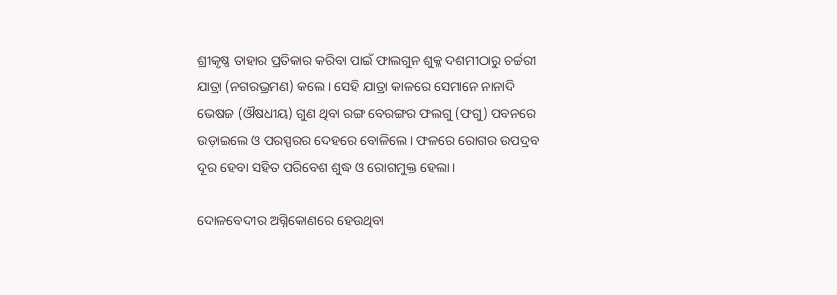ଶ୍ରୀକୃଷ୍ଣ ତାହାର ପ୍ରତିକାର କରିବା ପାଇଁ ଫାଲଗୁନ ଶୁକ୍ଳ ଦଶମୀଠାରୁ ଚର୍ଚ୍ଚରୀ ଯାତ୍ରା (ନଗରଭ୍ରମଣ) କଲେ। ସେହି ଯାତ୍ରା କାଳରେ ସେମାନେ ନାନାଦି ଭେଷଜ (ଔଷଧୀୟ) ଗୁଣ ଥିବା ରଙ୍ଗ ବେରଙ୍ଗର ଫଲଗୁ (ଫଗୁ) ପବନରେ ଉଡ଼ାଇଲେ ଓ ପରସ୍ପରର ଦେହରେ ବୋଳିଲେ। ଫଳରେ ରୋଗର ଉପଦ୍ରବ ଦୂର ହେବା ସହିତ ପରିବେଶ ଶୁଦ୍ଧ ଓ ରୋଗମୁକ୍ତ ହେଲା।

ଦୋଳବେଦୀର ଅଗ୍ନିକୋଣରେ ହେଉଥିବା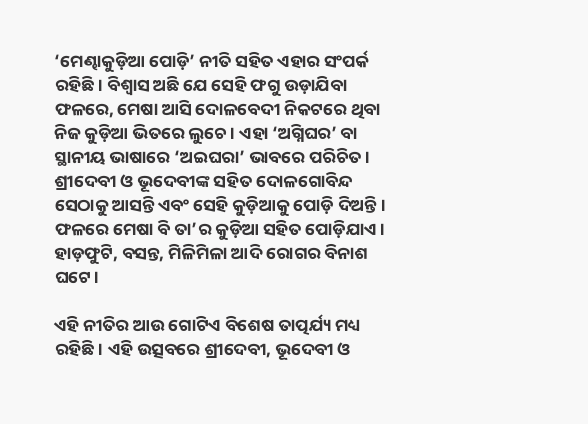‘ମେଣ୍ଢାକୁଡ଼ିଆ ପୋଡ଼ି’ ନୀତି ସହିତ ଏହାର ସଂପର୍କ ରହିଛି। ବିଶ୍ବାସ ଅଛି ଯେ ସେହି ଫଗୁ ଉଡ଼ାଯିବା ଫଳରେ, ମେଷା ଆସି ଦୋଳବେଦୀ ନିକଟରେ ଥିବା ନିଜ କୁଡ଼ିଆ ଭିତରେ ଲୁଚେ। ଏହା ‘ଅଗ୍ନିଘର’ ବା ସ୍ଥାନୀୟ ଭାଷାରେ ‘ଅଇଘରା’ ଭାବରେ ପରିଚିତ। ଶ୍ରୀଦେବୀ ଓ ଭୂଦେବୀଙ୍କ ସହିତ ଦୋଳଗୋବିନ୍ଦ ସେଠାକୁ ଆସନ୍ତି ଏବଂ ସେହି କୁଡ଼ିଆକୁ ପୋଡ଼ି ଦିଅନ୍ତି। ଫଳରେ ମେଷା ବି ତା’ର କୁଡ଼ିଆ ସହିତ ପୋଡ଼ିଯାଏ। ହାଡ଼ଫୁଟି, ବସନ୍ତ, ମିଳିମିଳା ଆଦି ରୋଗର ବିନାଶ ଘଟେ।

ଏହି ନୀତିର ଆଉ ଗୋଟିଏ ବିଶେଷ ତାତ୍ପର୍ଯ୍ୟ ମଧ୍ୟ ରହିଛି। ଏହି ଉତ୍ସବରେ ଶ୍ରୀଦେବୀ, ଭୂଦେବୀ ଓ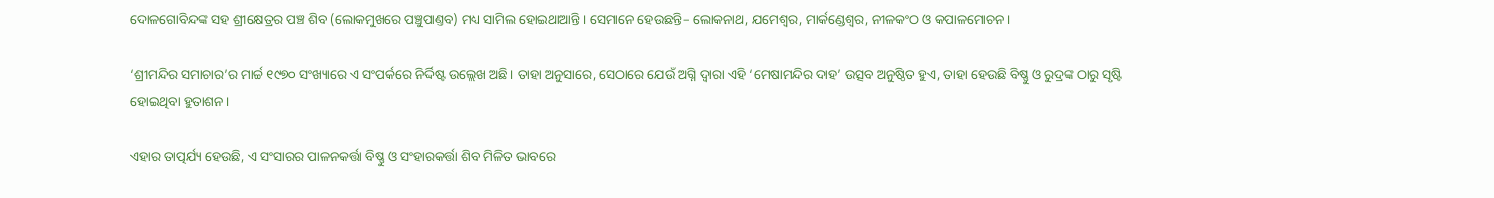ଦୋଳଗୋବିନ୍ଦଙ୍କ ସହ ଶ୍ରୀକ୍ଷେତ୍ରର ପଞ୍ଚ ଶିବ (ଲୋକମୁଖରେ ପଞ୍ଚୁପାଣ୍ତବ) ମଧ୍ୟ ସାମିଲ ହୋଇଥାଆନ୍ତି। ସେମାନେ ହେଉଛନ୍ତି– ଲୋକନାଥ, ଯମେଶ୍ବର, ମାର୍କଣ୍ଡେଶ୍ବର, ନୀଳକଂଠ ଓ କପାଳମୋଚନ।

‘ଶ୍ରୀମନ୍ଦିର ସମାଚାର’ର ମାର୍ଚ୍ଚ ୧୯୭୦ ସଂଖ୍ୟାରେ ଏ ସଂପର୍କରେ ନିର୍ଦ୍ଦିଷ୍ଟ ଉଲ୍ଲେଖ ଅଛି। ତାହା ଅନୁସାରେ, ସେଠାରେ ଯେଉଁ ଅଗ୍ନି ଦ୍ବାରା ଏହି ‘ମେଷାମନ୍ଦିର ଦାହ’ ଉତ୍ସବ ଅନୁଷ୍ଠିତ ହୁଏ, ତାହା ହେଉଛି ବିଷ୍ଣୁ ଓ ରୁଦ୍ରଙ୍କ ଠାରୁ ସୃଷ୍ଟି ହୋଇଥିବା ହୁତାଶନ।

ଏହାର ତାତ୍ପର୍ଯ୍ୟ ହେଉଛି, ଏ ସଂସାରର ପାଳନକର୍ତ୍ତା ବିଷ୍ଣୁ ଓ ସଂହାରକର୍ତ୍ତା ଶିବ ମିଳିତ ଭାବରେ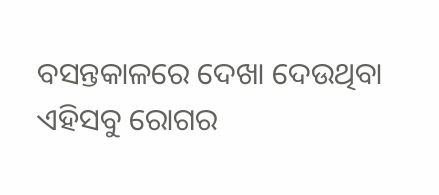ବସନ୍ତକାଳରେ ଦେଖା ଦେଉଥିବା ଏହିସବୁ ରୋଗର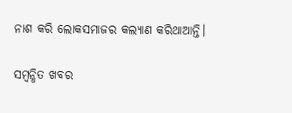ନାଶ କରି ଲୋକସମାଜର କଲ୍ୟାଣ କରିଥାଆନ୍ତି।

ସମ୍ବନ୍ଧିତ ଖବର